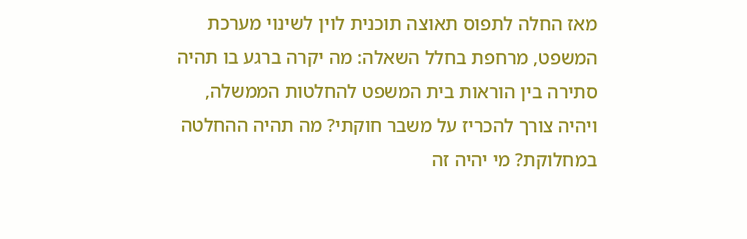מאז החלה לתפוס תאוצה תוכנית לוין לשינוי מערכת המשפט, מרחפת בחלל השאלה: מה יקרה ברגע בו תהיה סתירה בין הוראות בית המשפט להחלטות הממשלה, ויהיה צורך להכריז על משבר חוקתי? מה תהיה ההחלטה במחלוקת? מי יהיה זה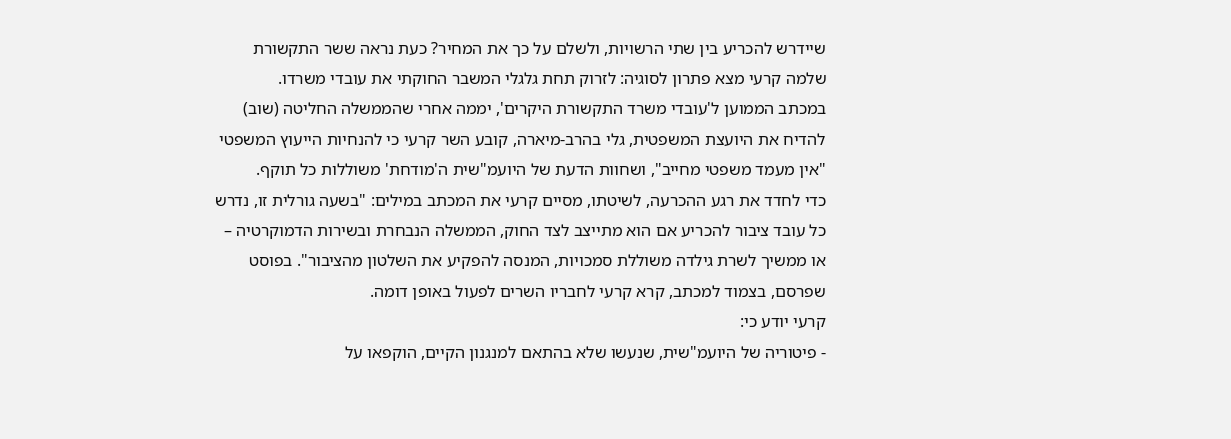שיידרש להכריע בין שתי הרשויות, ולשלם על כך את המחיר? כעת נראה ששר התקשורת שלמה קרעי מצא פתרון לסוגיה: לזרוק תחת גלגלי המשבר החוקתי את עובדי משרדו.
במכתב הממוען ל'עובדי משרד התקשורת היקרים', יממה אחרי שהממשלה החליטה (שוב) להדיח את היועצת המשפטית, גלי בהרב-מיארה, קובע השר קרעי כי להנחיות הייעוץ המשפטי "אין מעמד משפטי מחייב", ושחוות הדעת של היועמ"שית ה'מודחת' משוללות כל תוקף.
כדי לחדד את רגע ההכרעה, לשיטתו, מסיים קרעי את המכתב במילים: "בשעה גורלית זו, נדרש כל עובד ציבור להכריע אם הוא מתייצב לצד החוק, הממשלה הנבחרת ובשירות הדמוקרטיה – או ממשיך לשרת גילדה משוללת סמכויות, המנסה להפקיע את השלטון מהציבור". בפוסט שפרסם, בצמוד למכתב, קרא קרעי לחבריו השרים לפעול באופן דומה.
קרעי יודע כי:
- פיטוריה של היועמ"שית, שנעשו שלא בהתאם למנגנון הקיים, הוקפאו על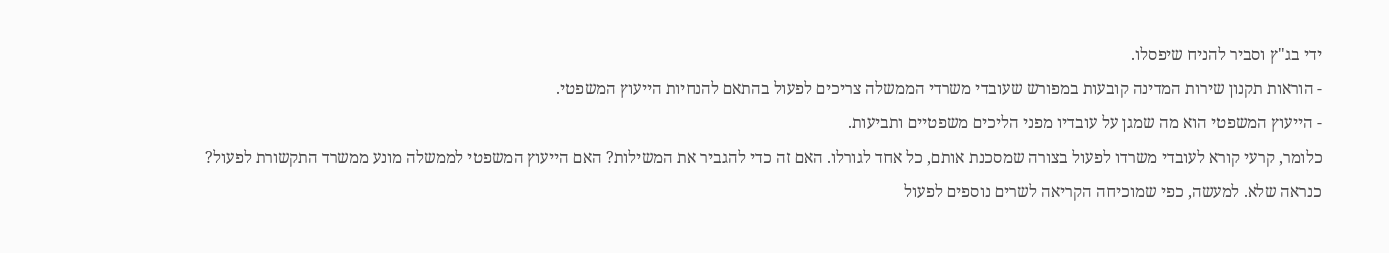ידי בג"ץ וסביר להניח שיפסלו.
- הוראות תקנון שירות המדינה קובעות במפורש שעובדי משרדי הממשלה צריכים לפעול בהתאם להנחיות הייעוץ המשפטי.
- הייעוץ המשפטי הוא מה שמגן על עובדיו מפני הליכים משפטיים ותביעות.
כלומר, קרעי קורא לעובדי משרדו לפעול בצורה שמסכנת אותם, כל אחד לגורלו. האם זה כדי להגביר את המשילות? האם הייעוץ המשפטי לממשלה מונע ממשרד התקשורת לפעול? כנראה שלא. למעשה, כפי שמוכיחה הקריאה לשרים נוספים לפעול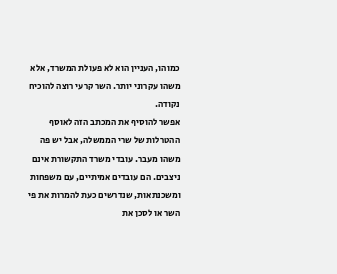כמוהו, העניין הוא לא פעולת המשרד, אלא משהו עקרוני יותר. השר קרעי רוצה להוכיח נקודה.
אפשר להוסיף את המכתב הזה לאוסף ההטרלות של שרי הממשלה, אבל יש פה משהו מעבר. עובדי משרד התקשורת אינם ניצבים. הם עובדים אמיתיים, עם משפחות ומשכנתאות, שנדרשים כעת להמרות את פי השר או לסכן את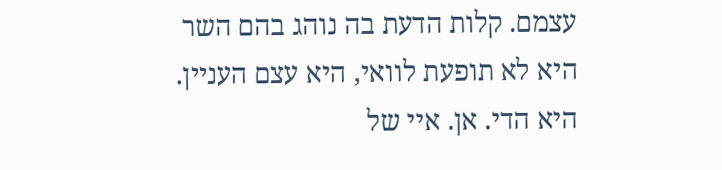עצמם. קלות הדעת בה נוהג בהם השר היא לא תופעת לוואי, היא עצם העניין. היא הדי. אן. איי של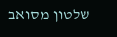שלטון מסואב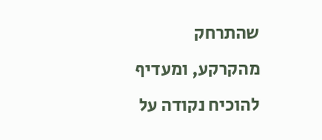שהתרחק מהקרקע, ומעדיף להוכיח נקודה על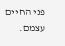פני החיים עצמם.